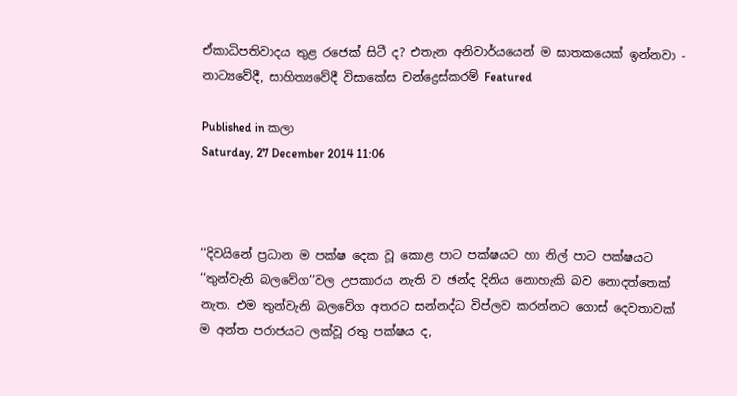ඒකාධිපතිවාදය තුළ රජෙක් සිටී ද? එතැන අනිවාර්යයෙන් ම ඝාතකයෙක් ඉන්නවා - නාට්‍යවේදී, සාහිත්‍යවේදී විසාකේස චන්ද්‍රෙස්කරම් Featured

Published in කලා
Saturday, 27 December 2014 11:06



‘‘දිවයිනේ ප්‍රධාන ම පක්ෂ දෙක වූ කොළ පාට පක්ෂයට හා නිල් පාට පක්ෂයට ‘‘තුන්වැනි බලවේග’’වල උපකාරය නැති ව ඡන්ද දිනිය නොහැකි බව නොදත්තෙක් නැත. එම තුන්වැනි බලවේග අතරට සන්නද්ධ විප්ලව කරන්නට ගොස් දෙවතාවක් ම අන්ත පරාජයට ලක්වූ රතු පක්ෂය ද,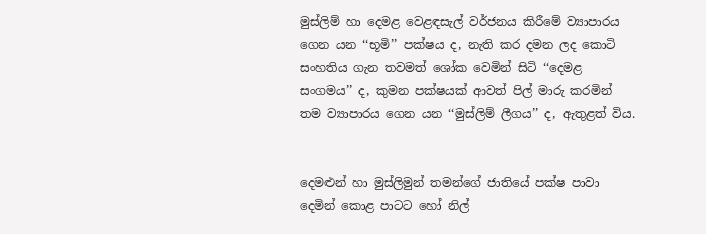මුස්ලිම් හා දෙමළ වෙළඳසැල් වර්ජනය කිරීමේ ව්‍යාපාරය ගෙන යන ‘‘භූමි’’ පක්ෂය ද, නැති කර දමන ලද කොටි සංහතිය ගැන තවමත් ශෝක වෙමින් සිටි ‘‘දෙමළ සංගමය’’ ද, කුමන පක්ෂයක් ආවත් පිල් මාරු කරමින් තම ව්‍යාපාරය ගෙන යන ‘‘මුස්ලිම් ලීගය’’ ද, ඇතුළත් විය.


දෙමළුන් හා මුස්ලිමුන් තමන්ගේ ජාතියේ පක්ෂ පාවා දෙමින් කොළ පාටට හෝ නිල්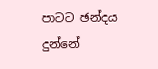පාටට ඡන්දය දුන්නේ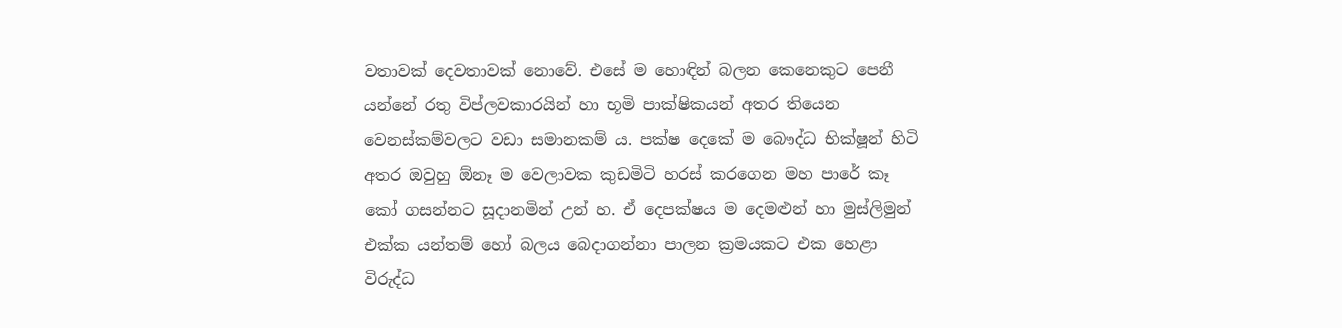වතාවක් දෙවතාවක් නොවේ. එසේ ම හොඳින් බලන කෙනෙකුට පෙනී යන්නේ රතු විප්ලවකාරයින් හා භූමි පාක්ෂිකයන් අතර තියෙන වෙනස්කම්වලට වඩා සමානකම් ය. පක්ෂ දෙකේ ම බෞද්ධ භික්ෂූන් හිටි අතර ඔවුහු ඕනෑ ම වෙලාවක කුඩමිටි හරස් කරගෙන මහ පාරේ කෑ කෝ ගසන්නට සූදානමින් උන් හ. ඒ දෙපක්ෂය ම දෙමළුන් හා මුස්ලිමුන් එක්ක යන්තම් හෝ බලය බෙදාගන්නා පාලන ක්‍රමයකට එක හෙළා විරුද්ධ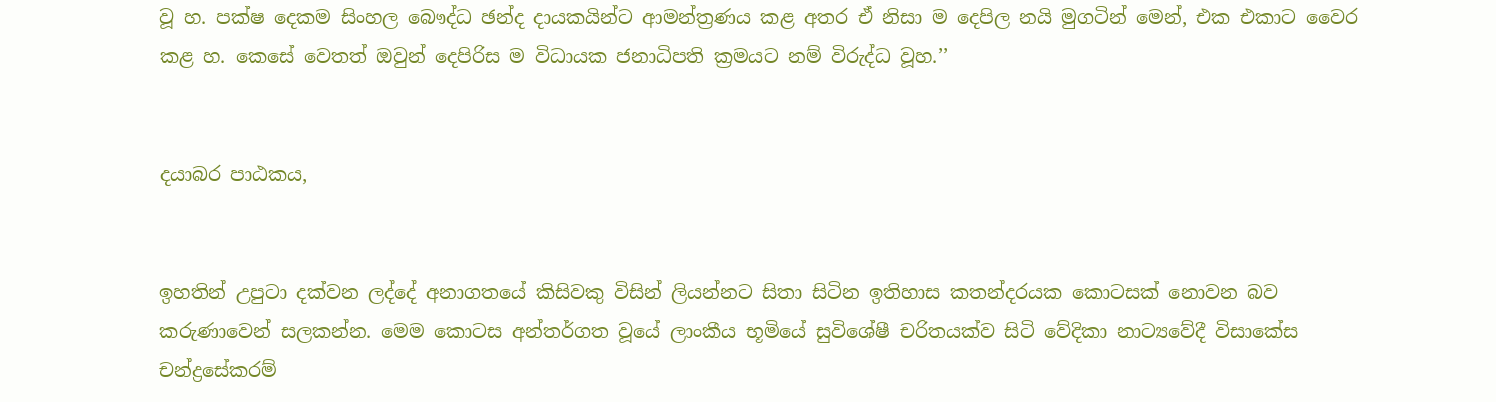වූ හ. පක්ෂ දෙකම සිංහල බෞද්ධ ඡන්ද දායකයින්ට ආමන්ත්‍රණය කළ අතර ඒ නිසා ම දෙපිල නයි මුගටින් මෙන්, එක එකාට වෛර කළ හ. කෙසේ වෙතත් ඔවුන් දෙපිරිස ම විධායක ජනාධිපති ක්‍රමයට නම් විරුද්ධ වූහ.’’


දයාබර පාඨකය,


ඉහතින් උපුටා දක්වන ලද්දේ අනාගතයේ කිසිවකු විසින් ලියන්නට සිතා සිටින ඉතිහාස කතන්දරයක කොටසක් නොවන බව කරුණාවෙන් සලකන්න. මෙම කොටස අන්තර්ගත වූයේ ලාංකීය භූමියේ සුවිශේෂී චරිතයක්ව සිටි වේදිකා නාට්‍යවේදී විසාකේස චන්ද්‍රසේකරම්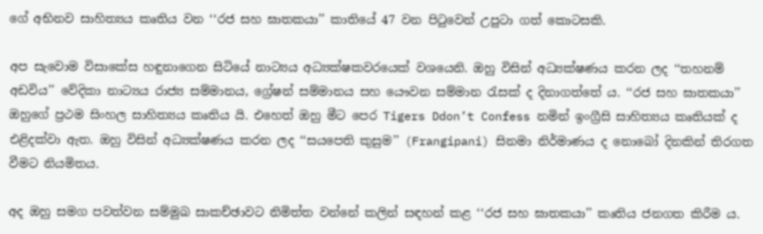ගේ අභිනව සාහිත්‍යය කෘතිය වන ‘‘රජ සහ ඝාතකයා’’ කාතියේ 47 වන පිටුවෙන් උපුටා ගත් කොටසකි.

අප සැවොම විසාකේස හඳුනාගෙන සිටියේ නාට්‍යය අධ්‍යක්ෂකවරයෙක් වශයෙනි. ඔහු විසින් අධ්‍යක්ෂණය කරන ලද ‘‘තහනම් අඩවිය’’ වේදිකා නාට්‍යය රාජ්‍ය සම්මානය, ග්‍රේෂන් සම්මානය සහ යෞවන සම්මාන රැසක් ද දිනාගත්තේ ය. ‘‘රජ සහ ඝාතකයා’’ ඔහුගේ ප්‍රථම සිංහල සාහිත්‍යය කෘතිය යි. එහෙත් ඔහු මීට පෙර Tigers Ddon’t Confess නමින් ඉංග්‍රීසි සාහිත්‍යය කෘතියක් ද එළිදක්වා ඇත. ඔහු විසින් අධ්‍යක්ෂණය කරන ලද ‘‘සයපෙති කුසුම’’ (Frangipani) සිනමා නිර්මාණය ද නොබෝ දිනකින් තිරගත වීමට නියමිතය.

අද ඔහු සමග පවත්වන සම්මුඛ සාකච්ඡාවට නිමිත්ත වන්නේ කලින් සඳහන් කළ ‘‘රජ සහ ඝාතකයා’’ කෘතිය ජනගත කිරීම ය.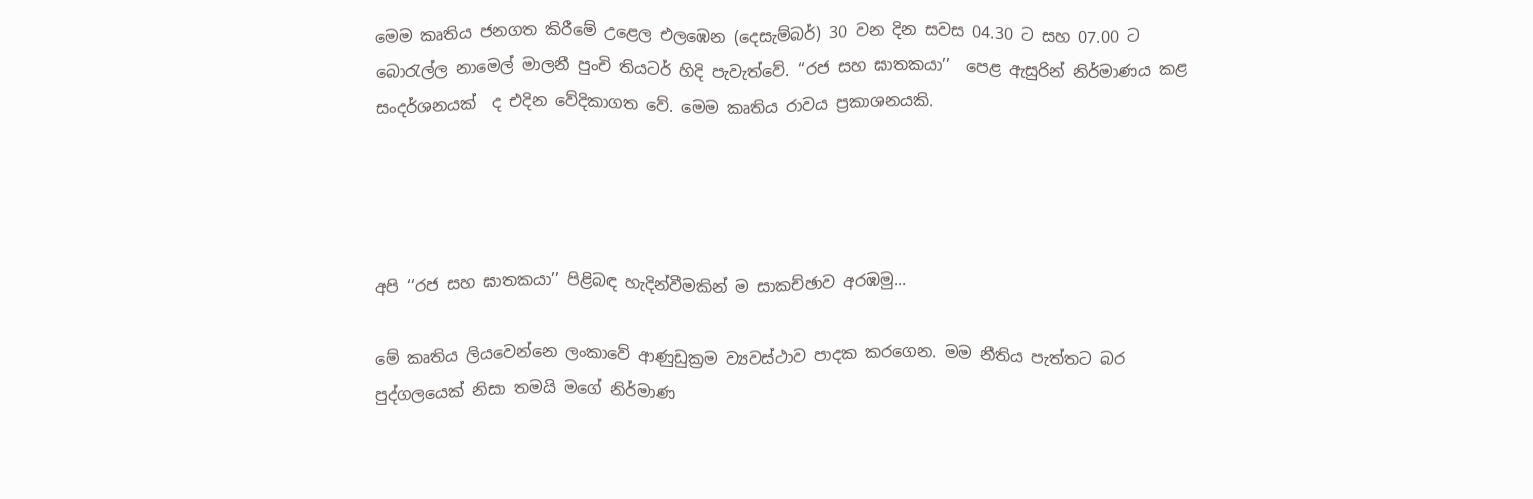මෙම කෘතිය ජනගත කිරීමේ උළෙල එලඹෙන (දෙසැම්බර්) 30 වන දින සවස 04.30 ට සහ 07.00 ට බොරැල්ල නාමෙල් මාලනී පුංචි තියටර් හිදි පැවැත්වේ. ‘‘රජ සහ ඝාතකයා’’  පෙළ ඇසුරින් නිර්මාණය කළ සංදර්ශනයක්  ද එදින වේදිකාගත වේ. මෙම කෘතිය රාවය ප්‍රකාශනයකි.




අපි ‘‘රජ සහ ඝාතකයා’’ පිළිබඳ හැදින්වීමකින් ම සාකච්ඡාව අරඹමු...

මේ කෘතිය ලියවෙන්නෙ ලංකාවේ ආණුඩුක්‍රම ව්‍යවස්ථාව පාදක කරගෙන. මම නීතිය පැත්තට බර පුද්ගලයෙක් නිසා තමයි මගේ නිර්මාණ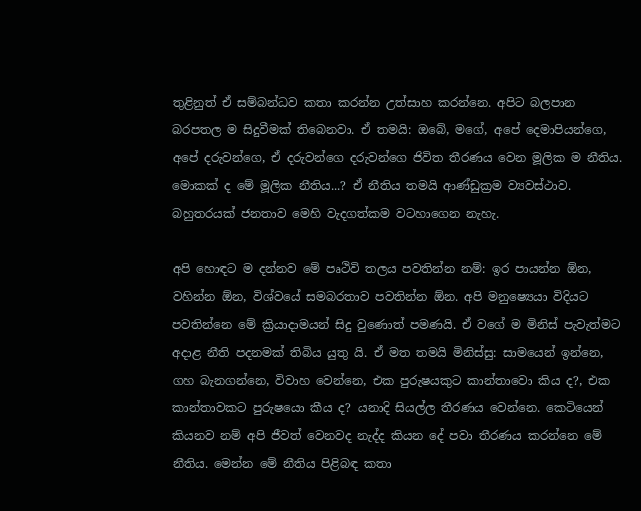තුළිනුත් ඒ සම්බන්ධව කතා කරන්න උත්සාහ කරන්නෙ. අපිට බලපාන බරපතල ම සිදුවීමක් තිබෙනවා. ඒ තමයි: ඔබේ, මගේ, අපේ දෙමාපියන්ගෙ, අපේ දරුවන්ගෙ, ඒ දරුවන්ගෙ දරුවන්ගෙ ජිවිත තීරණය වෙන මූලික ම නීතිය. මොකක් ද මේ මූලික නීතිය...? ඒ නීතිය තමයි ආණ්ඩුක්‍රම ව්‍යවස්ථාව. බහුතරයක් ජනතාව මෙහි වැදගත්කම වටහාගෙන නැහැ.

අපි හොඳට ම දන්නව මේ පෘථිවි තලය පවතින්න නම්: ඉර පායන්න ඕන, වහින්න ඕන, විශ්වයේ සමබරතාව පවතින්න ඕන. අපි මනුෂ්‍යෙයා විදියට පවතින්නෙ මේ ක්‍රියාදාමයන් සිදු වුණොත් පමණයි. ඒ වගේ ම මිනිස් පැවැත්මට අදාළ නීති පදනමක් තිබිය යුතු යි. ඒ මත තමයි මිනිස්සු: සාමයෙන් ඉන්නෙ, ගහ බැනගන්නෙ, විවාහ වෙන්නෙ, එක පුරුෂයකුට කාන්තාවො කිය ද?, එක කාන්තාවකට පුරුෂයො කීය ද? යනාදි සියල්ල තීරණය වෙන්නෙ. කෙටියෙන් කියනව නම් අපි ජීවත් වෙනවද නැද්ද කියන දේ පවා තීරණය කරන්නෙ මේ නීතිය. මෙන්න මේ නීතිය පිළිබඳ කතා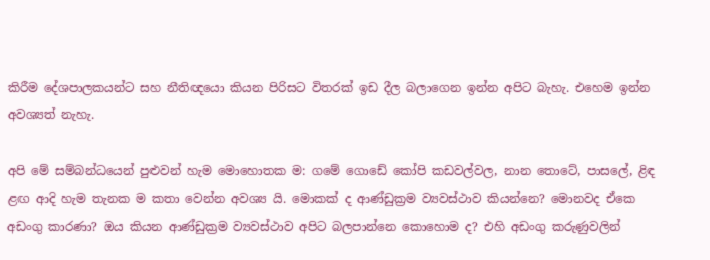කිරීම දේශපාලකයන්ට සහ නීතිඥයො කියන පිරිසට විතරක් ඉඩ දීල බලාගෙන ඉන්න අපිට බැහැ. එහෙම ඉන්න අවශ්‍යත් නැහැ.

අපි මේ සම්බන්ධයෙන් පුළුවන් හැම මොහොතක ම: ගමේ ගොඩේ කෝපි කඩවල්වල, නාන තොටේ, පාසලේ, ළිඳ ළඟ ආදි හැම තැනක ම කතා වෙන්න අවශ්‍ය යි. මොකක් ද ආණ්ඩුක්‍රම ව්‍යවස්ථාව කියන්නෙ? මොනවද ඒකෙ අඩංගු කාරණා? ඔය කියන ආණ්ඩුක්‍රම ව්‍යවස්ථාව අපිට බලපාන්නෙ කොහොම ද? එහි අඩංගු කරුණුවලින්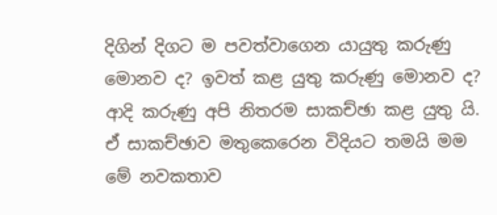දිගින් දිගට ම පවත්වාගෙන යායුතු කරුණු මොනව ද? ඉවත් කළ යුතු කරුණු මොනව ද? ආදි කරුණු අපි නිතරම සාකච්ඡා කළ යුතු යි. ඒ සාකච්ඡාව මතුකෙරෙන විදියට තමයි මම මේ නවකතාව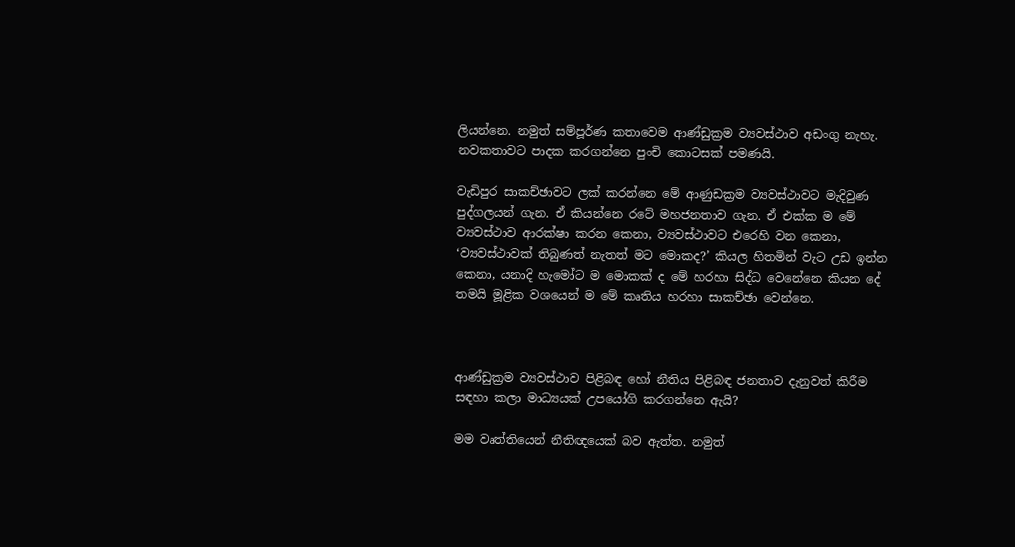ලියන්නෙ. නමුත් සම්පූර්ණ කතාවෙම ආණ්ඩුක්‍රම ව්‍යවස්ථාව අඩංගු නැහැ. නවකතාවට පාදක කරගන්නෙ පුංචි කොටසක් පමණයි.

වැඩිපුර සාකච්ඡාවට ලක් කරන්නෙ මේ ආණුඩක්‍රම ව්‍යවස්ථාවට මැදිවුණ පුද්ගලයන් ගැන. ඒ කියන්නෙ රටේ මහජනතාව ගැන. ඒ එක්ක ම මේ ව්‍යවස්ථාව ආරක්ෂා කරන කෙනා, ව්‍යවස්ථාවට එරෙහි වන කෙනා, ‘ව්‍යවස්ථාවක් තිබුණත් නැතත් මට මොකද?’ කියල හිතමින් වැට උඩ ඉන්න කෙනා, යනාදි හැමෝට ම මොකක් ද මේ හරහා සිද්ධ වෙනේනෙ කියන දේ තමයි මූළික වශයෙන් ම මේ කෘතිය හරහා සාකච්ඡා වෙන්නෙ.



ආණ්ඩුක්‍රම ව්‍යවස්ථාව පිළිබඳ හෝ නීතිය පිළිබඳ ජනතාව දැනුවත් කිරීම සඳහා කලා මාධ්‍යයක් උපයෝගි කරගන්නෙ ඇයි?

මම වෘත්තියෙන් නීතිඥයෙක් බව ඇත්ත. නමුත්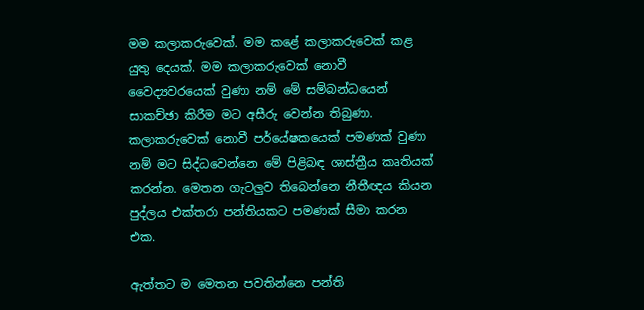මම කලාකරුවෙක්. මම කළේ කලාකරුවෙක් කළ යුතු දෙයක්. මම කලාකරුවෙක් නොවී වෛද්‍යවරයෙක් වුණා නම් මේ සම්බන්ධයෙන් සාකච්ඡා කිරීම මට අසීරු වෙන්න තිබුණා. කලාකරුවෙක් නොවී පර්යේෂකයෙක් පමණක් වුණා නම් මට සිද්ධවෙන්නෙ මේ පිළිබඳ ශාස්ත්‍රීය කෘතියක් කරන්න. මෙතන ගැටලුව තිබෙන්නෙ නීතීඥය කියන පුද්ලය එක්තරා පන්තියකට පමණක් සීමා කරන එක.

ඇත්තට ම මෙතන පවතින්නෙ පන්ති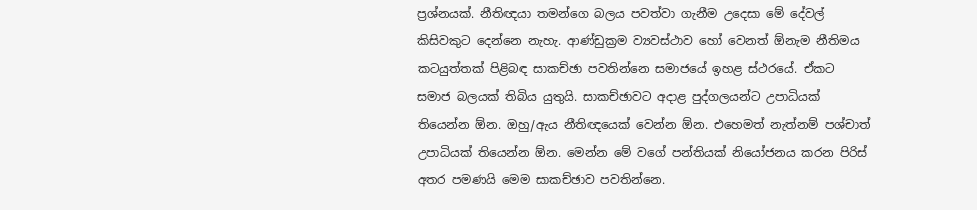ප්‍රශ්නයක්. නීතිඥයා තමන්ගෙ බලය පවත්වා ගැනීම උදෙසා මේ දේවල් කිසිවකුට දෙන්නෙ නැහැ. ආණ්ඩුක්‍රම ව්‍යවස්ථාව හෝ වෙනත් ඕනැම නීතිමය කටයුත්තක් පිළිබඳ සාකච්ඡා පවතින්නෙ සමාජයේ ඉහළ ස්ථරයේ. ඒකට සමාජ බලයක් තිබිය යුතුයි. සාකච්ඡාවට අදාළ පුද්ගලයන්ට උපාධියක් තියෙන්න ඕන. ඔහු/ඇය නීතිඥයෙක් වෙන්න ඕන. එහෙමත් නැත්නම් පශ්චාත් උපාධියක් තියෙන්න ඕන. මෙන්න මේ වගේ පන්තියක් නියෝජනය කරන පිරිස් අතර පමණයි මෙම සාකච්ඡාව පවතින්නෙ.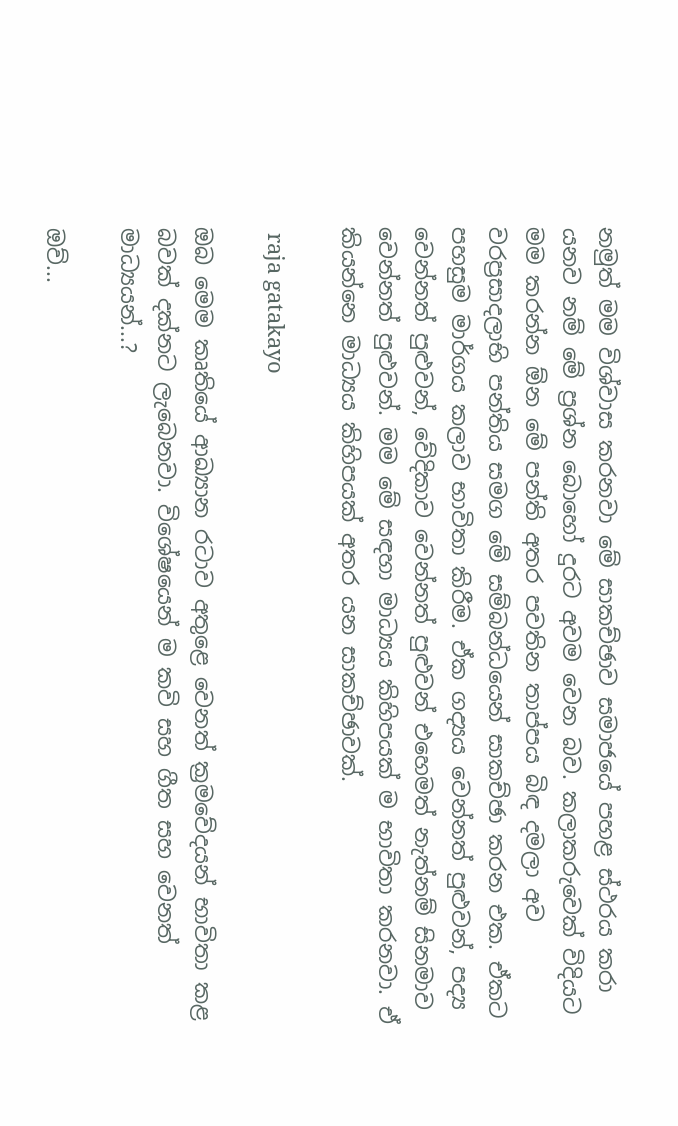නමුත් මම විශ්වාස කරනවා මේ සාකච්ඡාව සමාජයේ පහළ ස්ථරය කරා යනව නම් මේ ප්‍රශ්න බොහෝ දුරට අවම වෙන බව. කලාකරුවෙක් විදියට මම කරන්න ඕන මේ පන්ති අතර පවතින තාප්පය බිඳ දමලා අව වරප්‍රසාදලාභි පන්තිය සමග මේ සම්බන්ධයෙන් සාකච්ඡා කරන එක. ඒකට පහසුම මාර්ගය කලාව භාවිතා කිරීම. ඒක ගද්‍යය වෙන්නත් පුළුවන්, පද්‍ය වෙන්නත් පුළුවන්, වේදිකාව වෙන්නත් පුළුවන් එහෙමත් නැත්නම් සිනමාව වෙන්නත් පුළුවන්. මම මේ සඳහා මාධ්‍යය කිහිපයක් ම භාවිතා කරනවා. ඒ කියන්නෙ මාධ්‍යය කිහිපයක් අතර යන සාකච්ඡාවක්.

 raja gatakayo

ඔබ මෙම කෘතියේ ආඛ්‍යාන රටාව අතුළෙ වෙනත් ක්‍රමවේදයන් භාවිතා කළ බවක් දක්නට ලැබෙනවා. විශේෂයෙන් ම කවි සහ ගීත සහ වෙනත් මාධ්‍යයන්...?

ඔව්...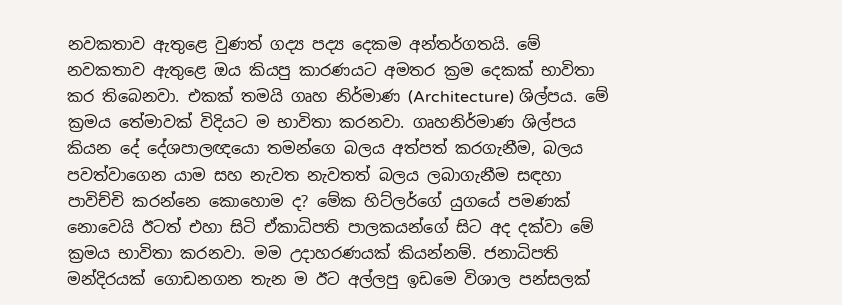නවකතාව ඇතුළෙ වුණත් ගද්‍ය පද්‍ය දෙකම අන්තර්ගතයි. මේ නවකතාව ඇතුළෙ ඔය කියපු කාරණයට අමතර ක්‍රම දෙකක් භාවිතා කර තිබෙනවා. එකක් තමයි ගෘහ නිර්මාණ (Architecture) ශිල්පය. මේ ක්‍රමය තේමාවක් විදියට ම භාවිතා කරනවා. ගෘහනිර්මාණ ශිල්පය කියන දේ දේශපාලඥයො තමන්ගෙ බලය අත්පත් කරගැනීම, බලය පවත්වාගෙන යාම සහ නැවත නැවතත් බලය ලබාගැනීම සඳහා පාවිච්චි කරන්නෙ කොහොම ද? මේක හිට්ලර්ගේ යුගයේ පමණක් නොවෙයි ඊටත් එහා සිටි ඒකාධිපති පාලකයන්ගේ සිට අද දක්වා මේ ක්‍රමය භාවිතා කරනවා. මම උදාහරණයක් කියන්නම්. ජනාධිපති මන්දිරයක් ගොඩනගන තැන ම ඊට අල්ලපු ඉඩමෙ විශාල පන්සලක්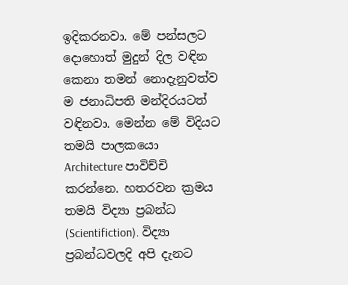ඉදිකරනවා. මේ පන්සලට දොහොත් මුදුන් දිල වඳින කෙනා තමන් නොදැනුවත්ව ම ජනාධිපති මන්දිරයටත් වඳිනවා. මෙන්න මේ විදියට තමයි පාලකයො Architecture පාවිච්චි කරන්නෙ. හතරවන ක්‍රමය තමයි විද්‍යා ප්‍රබන්ධ (Scientifiction). විද්‍යා ප්‍රබන්ධවලදි අපි දැනට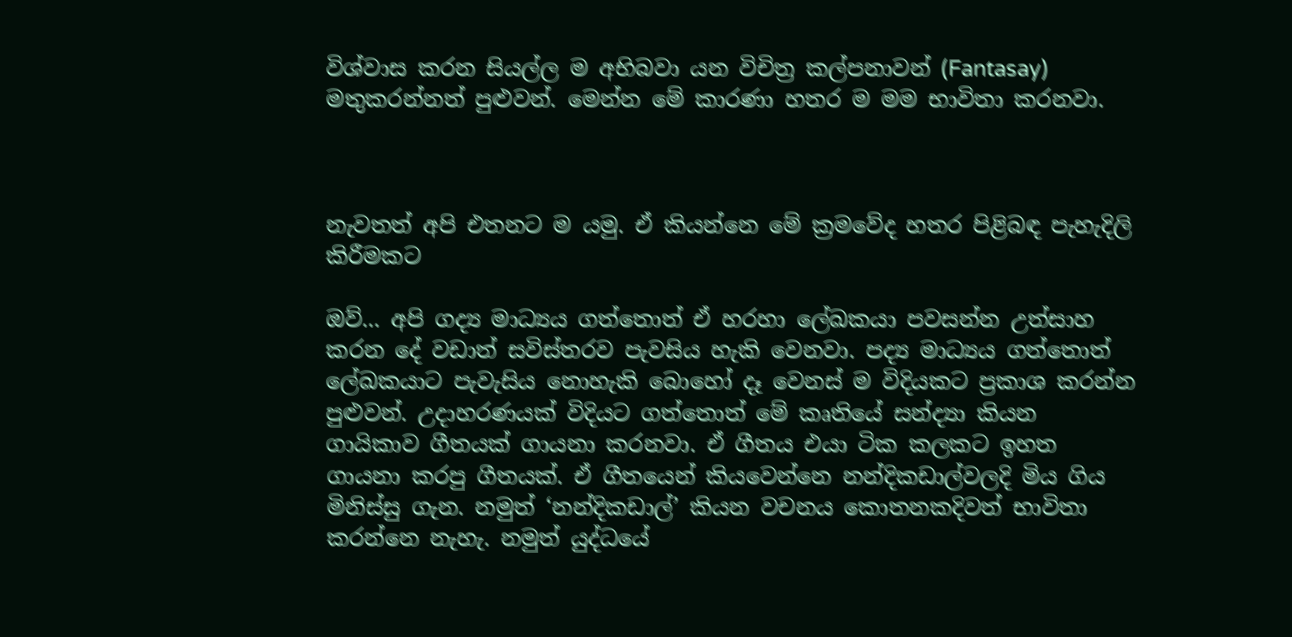විශ්වාස කරන සියල්ල ම අභිබවා යන විචිත්‍ර කල්පනාවන් (Fantasay) මතුකරන්නත් පුළුවන්. මෙන්න මේ කාරණා හතර ම මම භාවිතා කරනවා.



නැවතත් අපි එතනට ම යමු. ඒ කියන්නෙ මේ ක්‍රමවේද හතර පිළිබඳ පැහැදිලි කිරීමකට

ඔව්... අපි ගද්‍ය මාධ්‍යය ගත්තොත් ඒ හරහා ලේඛකයා පවසන්න උත්සාහ කරන දේ වඩාත් සවිස්තරව පැවසිය හැකි වෙනවා. පද්‍ය මාධ්‍යය ගත්තොත් ලේඛකයාට පැවැසිය නොහැකි බොහෝ දෑ වෙනස් ම විදියකට ප්‍රකාශ කරන්න පුළුවන්. උදාහරණයක් විදියට ගත්තොත් මේ කෘතියේ සන්ද්‍යා කියන ගායිකාව ගීතයක් ගායනා කරනවා. ඒ ගීතය එයා ටික කලකට ඉහත ගායනා කරපු ගීතයක්. ඒ ගීතයෙන් කියවෙන්නෙ නන්දිකඩාල්වලදි මිය ගිය මිනිස්සු ගැන. නමුත් ‘නන්දිකඩාල්’ කියන වචනය කොතනකදිවත් භාවිතා කරන්නෙ නැහැ. නමුත් යුද්ධයේ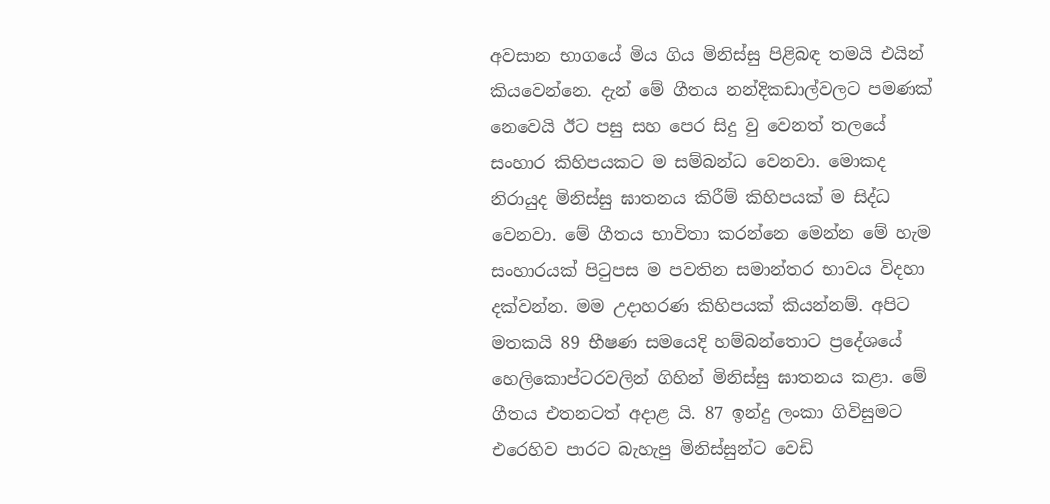අවසාන භාගයේ මිය ගිය මිනිස්සු පිළිබඳ තමයි එයින් කියවෙන්නෙ. දැන් මේ ගීතය නන්දිකඩාල්වලට පමණක් නෙවෙයි ඊට පසු සහ පෙර සිදු වු වෙනත් තලයේ සංහාර කිහිපයකට ම සම්බන්ධ වෙනවා. මොකද නිරායුද මිනිස්සු ඝාතනය කිරීම් කිහිපයක් ම සිද්ධ වෙනවා. මේ ගීතය භාවිතා කරන්නෙ මෙන්න මේ හැම සංහාරයක් පිටුපස ම පවතින සමාන්තර භාවය විදහා දක්වන්න. මම උදාහරණ කිහිපයක් කියන්නම්. අපිට මතකයි 89 භීෂණ සමයෙදි හම්බන්තොට ප්‍රදේශයේ හෙලිකොප්ටරවලින් ගිහින් මිනිස්සු ඝාතනය කළා. මේ ගීතය එතනටත් අදාළ යි. 87 ඉන්දු ලංකා ගිවිසුමට එරෙහිව පාරට බැහැපු මිනිස්සුන්ට වෙඩි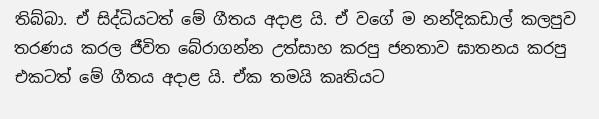තිබ්බා. ඒ සිද්ධියටත් මේ ගීතය අදාළ යි. ඒ වගේ ම නන්දිකඩාල් කලපුව තරණය කරල ජීවිත බේරාගන්න උත්සාහ කරපු ජනතාව ඝාතනය කරපු එකටත් මේ ගීතය අදාළ යි. ඒක තමයි කෘතියට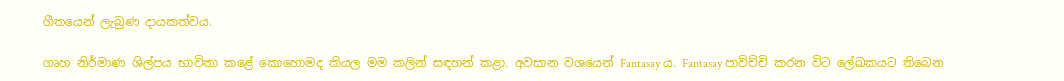ගීතයෙන් ලැබුණ දායකත්වය.

ගෘහ නිර්මාණ ශිල්පය භාවිතා කළේ කොහොමද කියල මම කලින් සඳහන් කළා. අවසාන වශයෙන් Fantasay ය. Fantasay පාවිච්චි කරන විට ලේඛකයට තිබෙන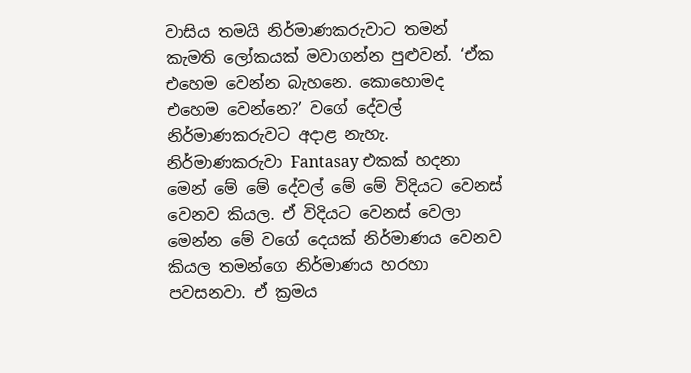වාසිය තමයි නිර්මාණකරුවාට තමන් කැමති ලෝකයක් මවාගන්න පුළුවන්. ‘ඒක එහෙම වෙන්න බැහනෙ. කොහොමද එහෙම වෙන්නෙ?’ වගේ දේවල් නිර්මාණකරුවට අදාළ නැහැ. නිර්මාණකරුවා Fantasay එකක් හදනා මෙන් මේ මේ දේවල් මේ මේ විදියට වෙනස් වෙනව කියල. ඒ විදියට වෙනස් වෙලා මෙන්න මේ වගේ දෙයක් නිර්මාණය වෙනව කියල තමන්ගෙ නිර්මාණය හරහා පවසනවා. ඒ ක්‍රමය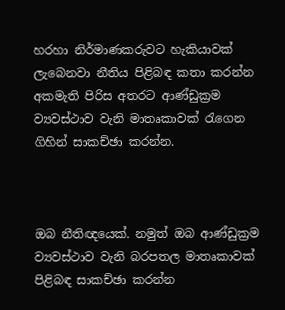හරහා නිර්මාණකරුවට හැකියාවක් ලැබෙනවා නීතිය පිළිබඳ කතා කරන්න අකමැති පිරිස අතරට ආණ්ඩුක්‍රම ව්‍යවස්ථාව වැනි මාතෘකාවක් රැගෙන ගිහින් සාකච්ඡා කරන්න.



ඔබ නීතිඥයෙක්. නමුත් ඔබ ආණ්ඩුක්‍රම ව්‍යවස්ථාව වැනි බරපතල මාතෘකාවක් පිළිබඳ සාකච්ඡා කරන්න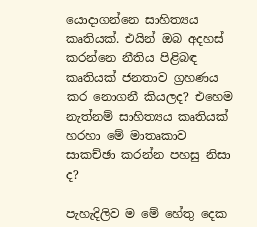යොදාගන්නෙ සාහිත්‍යය කෘතියක්. එයින් ඔබ අදහස් කරන්නෙ නීතිය පිළිබඳ කෘතියක් ජනතාව ග්‍රහණය කර නොගනී කියලද? එහෙම නැත්නම් සාහිත්‍යය කෘතියක් හරහා මේ මාතෘකාව සාකච්ඡා කරන්න පහසු නිසා ද?

පැහැදිලිව ම මේ හේතු දෙක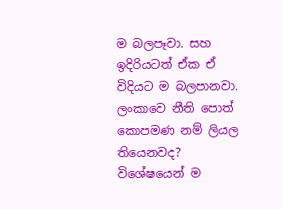ම බලපෑවා. සහ ඉදිරියටත් ඒක ඒ විදියට ම බලපානවා. ලංකාවෙ නීති පොත් කොපමණ නම් ලියල තියෙනවද? විශේෂයෙන් ම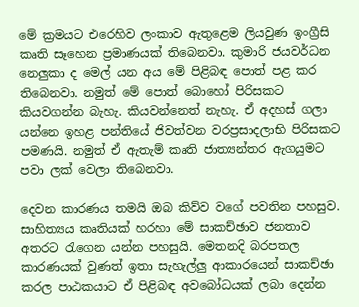මේ ක්‍රමයට එරෙහිව ලංකාව ඇතුළෙම ලියවුණ ඉංග්‍රීසි කෘති සෑහෙන ප්‍රමාණයක් තිබෙනවා. කුමාරි ජයවර්ධන නෙලුකා ද මෙල් යන අය මේ පිළිබඳ පොත් පළ කර තිබෙනවා. නමුත් මේ පොත් බොහෝ පිරිසකට කියවගන්න බැහැ. කියවන්නෙත් නැහැ. ඒ අදහස් ගලා යන්නෙ ඉහළ පන්තියේ ජිවත්වන වරප්‍රසාදලාභි පිරිසකට පමණයි. නමුත් ඒ ඇතැම් කෘති ජාත්‍යන්තර ඇගයුමට පවා ලක් වෙලා තිබෙනවා.

දෙවන කාරණය තමයි ඔබ කිව්ව වගේ පවතින පහසුව. සාහිත්‍යය කෘතියක් හරහා මේ සාකච්ඡාව ජනතාව අතරට රැගෙන යන්න පහසුයි. මෙතනදි බරපතල කාරණයක් වුණත් ඉතා සැහැල්ලු ආකාරයෙන් සාකච්ඡා කරල පාඨකයාට ඒ පිළිබඳ අවබෝධයක් ලබා දෙන්න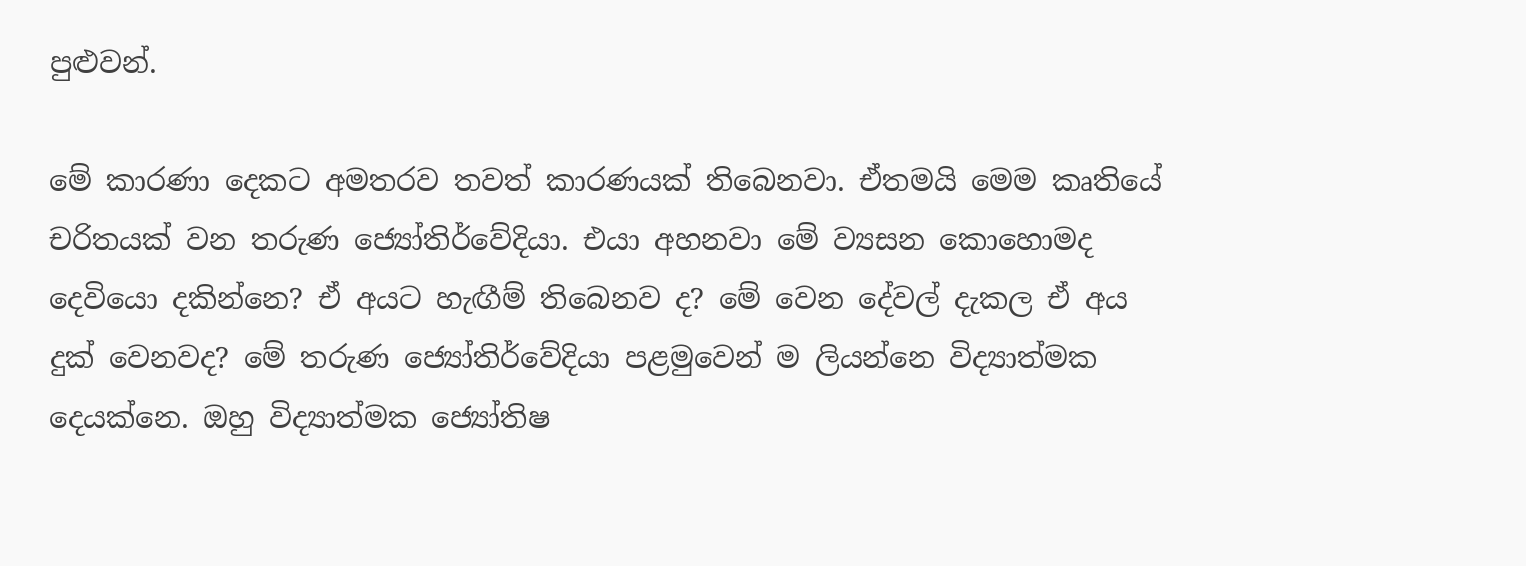පුළුවන්.

මේ කාරණා දෙකට අමතරව තවත් කාරණයක් තිබෙනවා. ඒතමයි මෙම කෘතියේ චරිතයක් වන තරුණ ජ්‍යෝතිර්වේදියා. එයා අහනවා මේ ව්‍යසන කොහොමද දෙවියො දකින්නෙ? ඒ අයට හැඟීම් තිබෙනව ද? මේ වෙන දේවල් දැකල ඒ අය දුක් වෙනවද? මේ තරුණ ජ්‍යෝතිර්වේදියා පළමුවෙන් ම ලියන්නෙ විද්‍යාත්මක දෙයක්නෙ. ඔහු විද්‍යාත්මක ජ්‍යෝතිෂ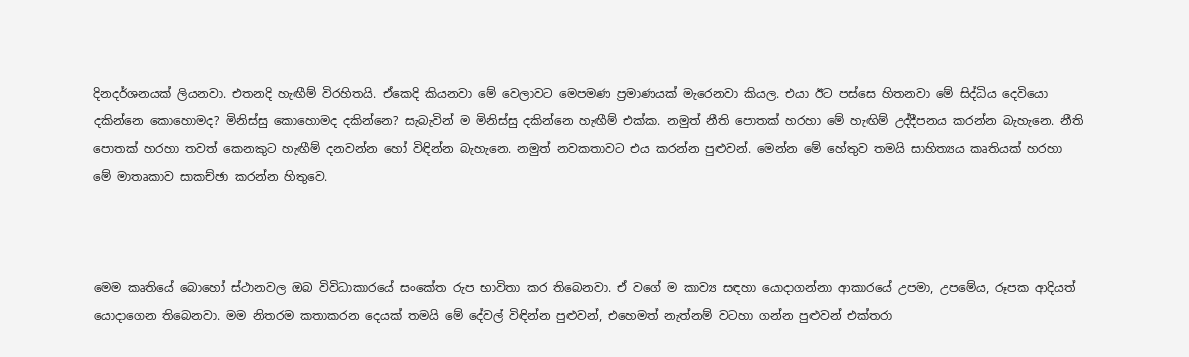දිනදර්ශනයක් ලියනවා. එතනදි හැඟීම් විරහිතයි. ඒකෙදි කියනවා මේ වෙලාවට මෙපමණ ප්‍රමාණයක් මැරෙනවා කියල. එයා ඊට පස්සෙ හිතනවා මේ සිද්ධිය දෙවියො දකින්නෙ කොහොමද? මිනිස්සු කොහොමද දකින්නෙ? සැබැවින් ම මිනිස්සු දකින්නෙ හැඟීම් එක්ක. නමුත් නීති පොතක් හරහා මේ හැඟිම් උද්දීපනය කරන්න බැහැනෙ. නීති පොතක් හරහා තවත් කෙනකුට හැඟීම් දනවන්න හෝ විඳින්න බැහැනෙ. නමුත් නවකතාවට එය කරන්න පුළුවන්. මෙන්න මේ හේතුව තමයි සාහිත්‍යය කෘතියක් හරහා මේ මාතෘකාව සාකච්ඡා කරන්න හිතුවෙ.



මෙම කෘතියේ බොහෝ ස්ථානවල ඔබ විවිධාකාරයේ සංකේත රුප භාවිතා කර තිබෙනවා. ඒ වගේ ම කාව්‍ය සඳහා යොදාගන්නා ආකාරයේ උපමා, උපමේය, රූපක ආදියත් යොදාගෙන තිබෙනවා. මම නිතරම කතාකරන දෙයක් තමයි මේ දේවල් විඳින්න පුළුවන්, එහෙමත් නැත්නම් වටහා ගන්න පුළුවන් එක්තරා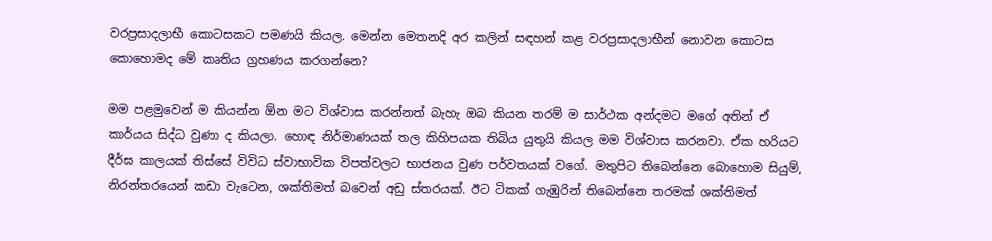වරප්‍රසාදලාභී කොටසකට පමණයි කියල. මෙන්න මෙතනදි අර කලින් සඳහන් කළ වරප්‍රසාදලාභීන් නොවන කොටස කොහොමද මේ කෘතිය ග්‍රහණය කරගන්නෙ?

මම පළමුවෙන් ම කියන්න ඕන මට විශ්වාස කරන්නත් බැහැ ඔබ කියන තරම් ම සාර්ථක අන්දමට මගේ අතින් ඒ කාර්යය සිද්ධ වුණා ද කියලා. හොඳ නිර්මාණයක් තල කිහිපයක තිබිය යුතුයි කියල මම විශ්වාස කරනවා. ඒක හරියට දීර්ඝ කාලයක් තිස්සේ විවිධ ස්වාභාවික විපත්වලට භාජනය වුණ පර්වතයක් වගේ. මතුපිට තිබෙන්නෙ බොහොම සියුම්, නිරන්තරයෙන් කඩා වැටෙන, ශක්තිමත් බවෙන් අඩු ස්තරයක්. ඊට ටිකක් ගැඹුරින් තිබෙන්නෙ තරමක් ශක්තිමත්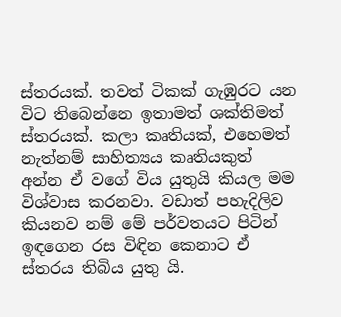ස්තරයක්. තවත් ටිකක් ගැඹුරට යන විට තිබෙන්නෙ ඉතාමත් ශක්තිමත් ස්තරයක්. කලා කෘතියක්, එහෙමත් නැත්නම් සාහිත්‍යය කෘතියකුත් අන්න ඒ වගේ විය යුතුයි කියල මම විශ්වාස කරනවා. වඩාත් පහැදිලිව කියනව නම් මේ පර්වතයට පිටින් ඉඳගෙන රස විඳින කෙනාට ඒ ස්තරය තිබිය යුතු යි.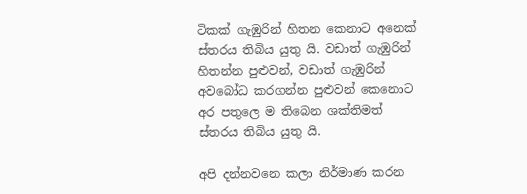ටිකක් ගැඹුරින් හිතන කෙනාට අනෙක් ස්තරය තිබිය යුතු යි. වඩාත් ගැඹුරින් හිතන්න පුළුවන්, වඩාත් ගැඹුරින් අවබෝධ කරගන්න පුළුවන් කෙනොට අර පතුලෙ ම තිබෙන ශක්තිමත් ස්තරය තිබිය යුතු යි.

අපි දන්නවනෙ කලා නිර්මාණ කරන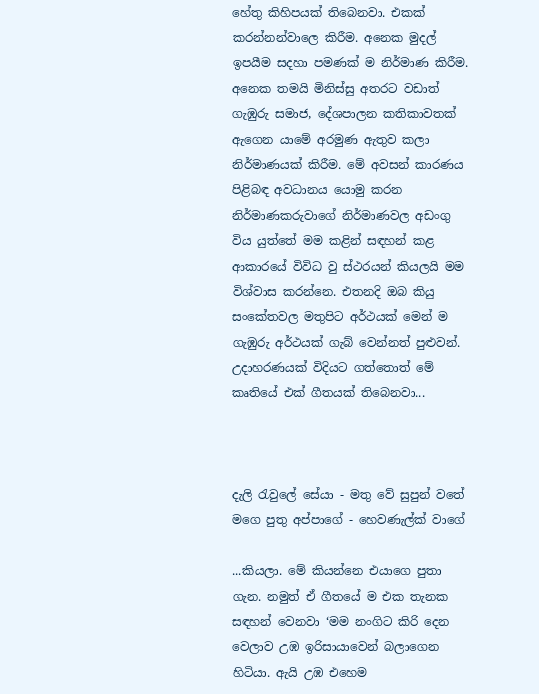හේතු කිහිපයක් තිබෙනවා. එකක් කරන්නන්වාලෙ කිරීම. අනෙක මුදල් ඉපයීම සදහා පමණක් ම නිර්මාණ කිරීම. අනෙක තමයි මිනිස්සු අතරට වඩාත් ගැඹුරු සමාජ, දේශපාලන කතිකාවතක් ඇගෙන යාමේ අරමුණ ඇතුව කලා නිර්මාණයක් කිරීම. මේ අවසන් කාරණය පිළිබඳ අවධානය යොමු කරන නිර්මාණකරුවාගේ නිර්මාණවල අඩංගු විය යුත්තේ මම කළින් සඳහන් කළ ආකාරයේ විවිධ වු ස්ථරයන් කියලයි මම විශ්වාස කරන්නෙ. එතනදි ඔබ කියු සංකේතවල මතුපිට අර්ථයක් මෙන් ම ගැඹුරු අර්ථයක් ගැබ් වෙන්නත් පුළුවන්. උදාහරණයක් විදියට ගත්තොත් මේ කෘතියේ එක් ගීතයක් තිබෙනවා...



දැලි රැවුලේ සේයා - මතු වේ සුපුන් වතේ
මගෙ පුතු අප්පාගේ - හෙවණැල්ක් වාගේ

...කියලා. මේ කියන්නෙ එයාගෙ පුතා ගැන. නමුත් ඒ ගීතයේ ම එක තැනක සඳහන් වෙනවා ‘මම නංගිට කිරි දෙන වෙලාව උඹ ඉරිසායාවෙන් බලාගෙන හිටියා. ඇයි උඹ එහෙම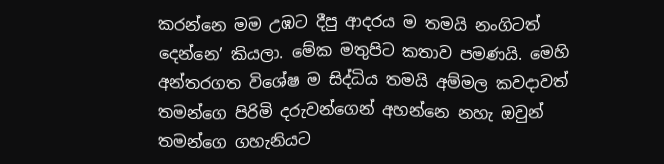කරන්නෙ මම උඹට දීපු ආදරය ම තමයි නංගිටත් දෙන්නෙ’ කියලා. මේක මතුපිට කතාව පමණයි. මෙහි අන්තරගත විශේෂ ම සිද්ධිය තමයි අම්මල කවදාවත් තමන්ගෙ පිරිමි දරුවන්ගෙන් අහන්නෙ නහැ ඔවුන් තමන්ගෙ ගහැනියට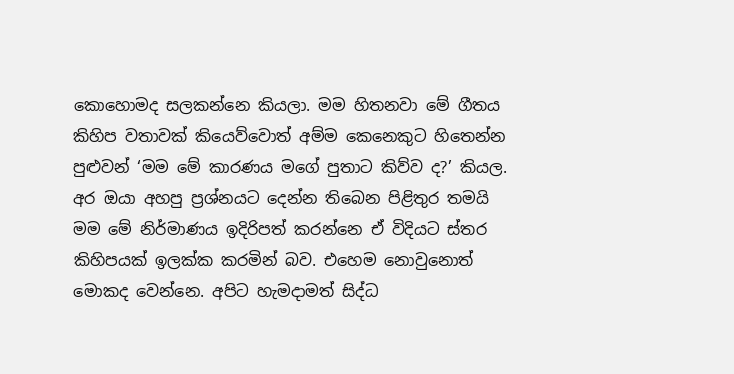කොහොමද සලකන්නෙ කියලා. මම හිතනවා මේ ගීතය කිහිප වතාවක් කියෙව්වොත් අම්ම කෙනෙකුට හිතෙන්න පුළුවන් ‘මම මේ කාරණය මගේ පුතාට කිව්ව ද?’ කියල. අර ඔයා අහපු ප්‍රශ්නයට දෙන්න තිබෙන පිළිතුර තමයි මම මේ නිර්මාණය ඉදිරිපත් කරන්නෙ ඒ විදියට ස්තර කිහිපයක් ඉලක්ක කරමින් බව. එහෙම නොවුනොත් මොකද වෙන්නෙ. අපිට හැමදාමත් සිද්ධ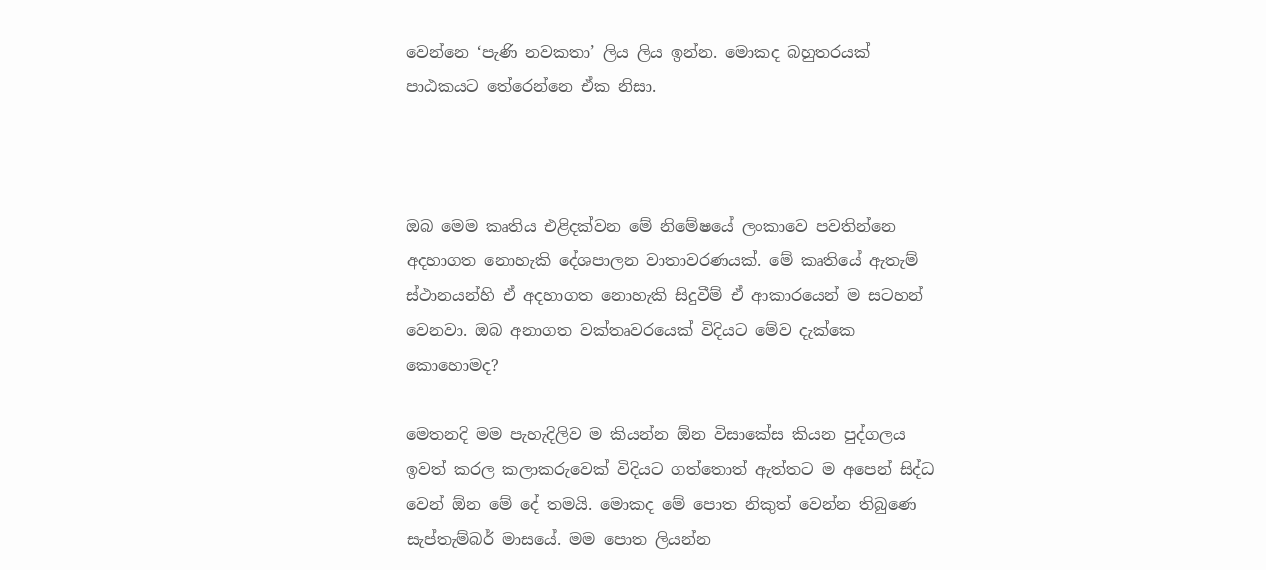වෙන්නෙ ‘පැණි නවකතා’ ලිය ලිය ඉන්න. මොකද බහුතරයක් පාඨකයට තේරෙන්නෙ ඒක නිසා.



ඔබ මෙම කෘතිය එළිදක්වන මේ නිමේෂයේ ලංකාවෙ පවතින්නෙ අදහාගත නොහැකි දේශපාලන වාතාවරණයක්. මේ කෘතියේ ඇතැම් ස්ථානයන්හි ඒ අදහාගත නොහැකි සිදුවීම් ඒ ආකාරයෙන් ම සටහන් වෙනවා. ඔබ අනාගත වක්තෘවරයෙක් විදියට මේව දැක්කෙ කොහොමද?

මෙතනදි මම පැහැදිලිව ම කියන්න ඕන විසාකේස කියන පුද්ගලය ඉවත් කරල කලාකරුවෙක් විදියට ගත්තොත් ඇත්තට ම අපෙන් සිද්ධ වෙන් ඕන මේ දේ තමයි. මොකද මේ පොත නිකුත් වෙන්න තිබුණෙ සැප්තැම්බර් මාසයේ. මම පොත ලියන්න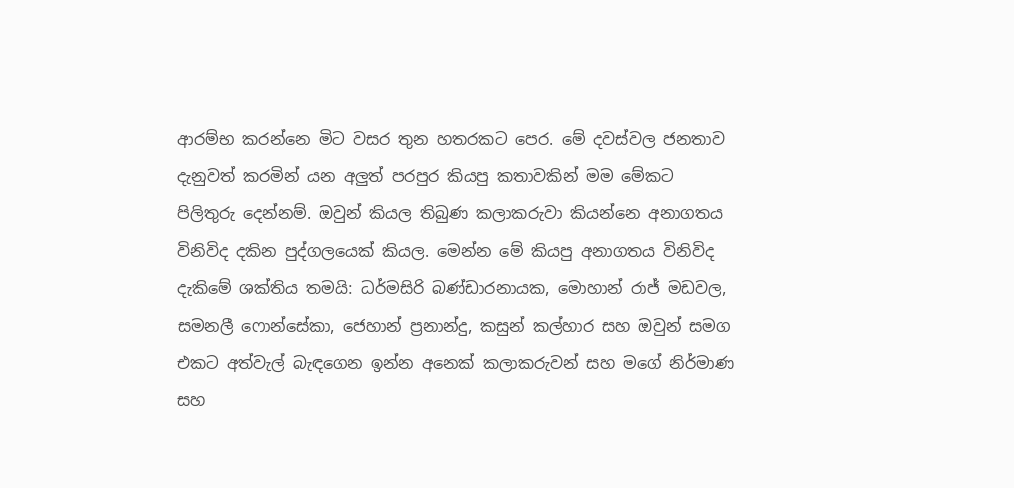ආරම්භ කරන්නෙ මිට වසර තුන හතරකට පෙර. මේ දවස්වල ජනතාව දැනුවත් කරමින් යන අලුත් පරපුර කියපු කතාවකින් මම මේකට පිලිතුරු දෙන්නම්. ඔවුන් කියල තිබුණ කලාකරුවා කියන්නෙ අනාගතය විනිවිද දකින පුද්ගලයෙක් කියල. මෙන්න මේ කියපු අනාගතය විනිවිද දැකිමේ ශක්තිය තමයි: ධර්මසිරි බණ්ඩාරනායක, මොහාන් රාජ් මඩවල, සමනලී ෆොන්සේකා, ජෙහාන් ප්‍රනාන්දු, කසුන් කල්හාර සහ ඔවුන් සමග එකට අත්වැල් බැඳගෙන ඉන්න අනෙක් කලාකරුවන් සහ මගේ නිර්මාණ සහ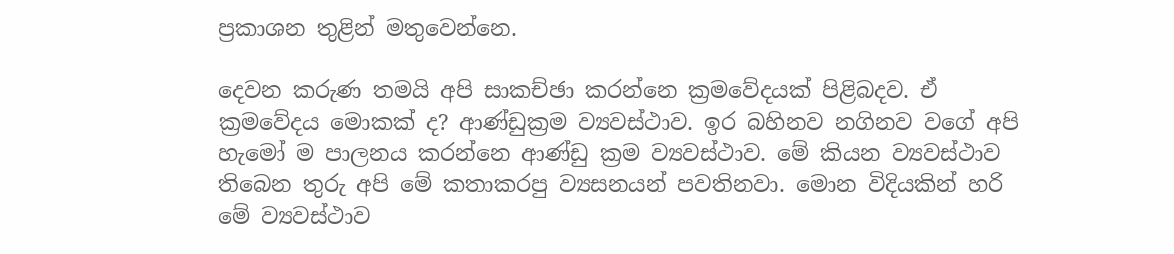ප්‍රකාශන තුළින් මතුවෙන්නෙ.

දෙවන කරුණ තමයි අපි සාකච්ඡා කරන්නෙ ක්‍රමවේදයක් පිළිබදව. ඒ ක්‍රමවේදය මොකක් ද? ආණ්ඩුක්‍රම ව්‍යවස්ථාව. ඉර බහිනව නගිනව වගේ අපි හැමෝ ම පාලනය කරන්නෙ ආණ්ඩු ක්‍රම ව්‍යවස්ථාව. මේ කියන ව්‍යවස්ථාව තිබෙන තුරු අපි මේ කතාකරපු ව්‍යසනයන් පවතිනවා. මොන විදියකින් හරි මේ ව්‍යවස්ථාව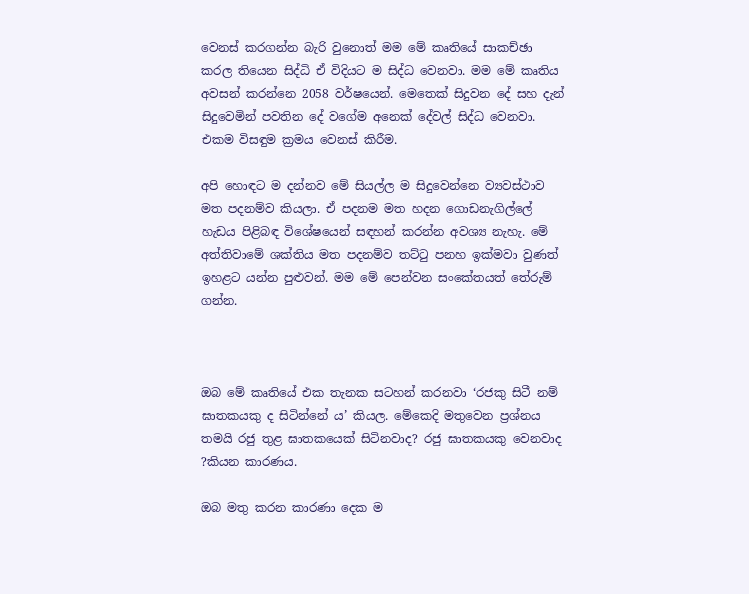වෙනස් කරගන්න බැරි වුනොත් මම මේ කෘතියේ සාකච්ඡා කරල තියෙන සිද්ධි ඒ විදියට ම සිද්ධ වෙනවා. මම මේ කෘතිය අවසන් කරන්නෙ 2058 වර්ෂයෙන්. මෙතෙක් සිදුවන දේ සහ දැන් සිදුවෙමින් පවතින දේ වගේම අනෙක් දේවල් සිද්ධ වෙනවා. එකම විසඳුම ක්‍රමය වෙනස් කිරීම.

අපි හොඳට ම දන්නව මේ සියල්ල ම සිදුවෙන්නෙ ව්‍යවස්ථාව මත පදනම්ව කියලා. ඒ පදනම මත හදන ගොඩනැගිල්ලේ හැඩය පිළිබඳ විශේෂයෙන් සඳහන් කරන්න අවශ්‍ය නැහැ. මේ අත්තිවාමේ ශක්තිය මත පදනම්ව තට්ටු පනහ ඉක්මවා වුණත් ඉහළට යන්න පුළුවන්. මම මේ පෙන්වන සංකේතයත් තේරුම් ගන්න.



ඔබ මේ කෘතියේ එක තැනක සටහන් කරනවා ‘රජකු සිටී නම් ඝාතකයකු ද සිටින්නේ ය’ කියල. මේකෙදි මතුවෙන ප්‍රශ්නය තමයි රජු තුළ ඝාතකයෙක් සිටිනවාද? රජු ඝාතකයකු වෙනවාද ?කියන කාරණය.

ඔබ මතු කරන කාරණා දෙක ම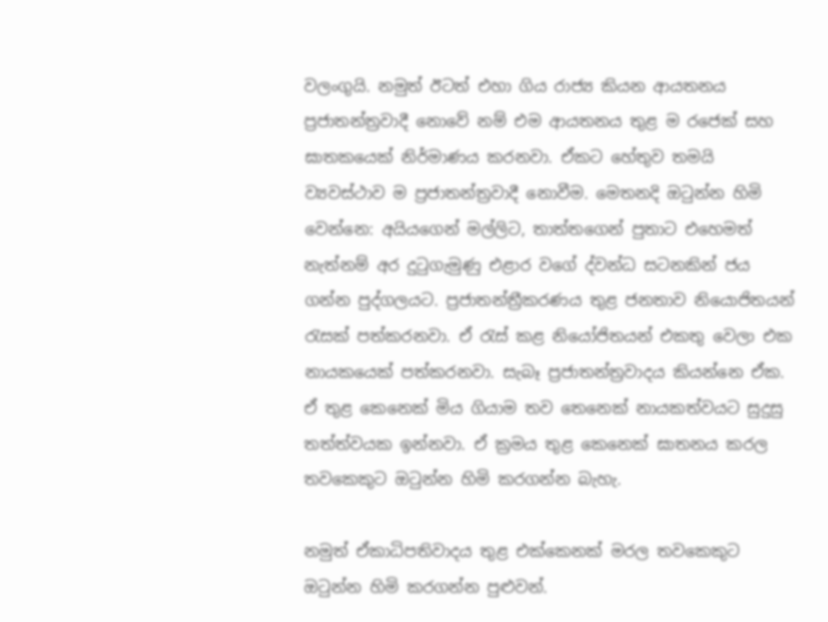වලංගුයි. නමුත් ඊටත් එහා ගිය රාජ්‍ය කියන ආයතනය ප්‍රජාතන්ත්‍රවාදී නොවේ නම් එම ආයතනය තුළ ම රජෙක් සහ ඝාතකයෙක් නිර්මාණය කරනවා. ඒකට හේතුව තමයි ව්‍යවස්ථාව ම ප්‍රජාතන්ත්‍රවාදී නොවීම. මෙතනදි ඔටුන්න හිමි වෙන්නෙ: අයියගෙන් මල්ලිට, තාත්තගෙන් පුතාට එහෙමත් නැත්නම් අර දුටුගැමුණු එළාර වගේ ද්වන්ධ සටනකින් ජය ගන්න පුද්ගලයට. ප්‍රජාතන්ත්‍රීකරණය තුළ ජනතාව නියොජිතයන් රැසක් පත්කරනවා. ඒ රැස් කළ නියෝජිතයන් එකතු වෙලා එක නායකයෙක් පත්කරනවා. සැබෑ ප්‍රජාතන්ත්‍රවාදය කියන්නෙ ඒක. ඒ තුළ කෙනෙක් මිය ගියාම තව තෙනෙක් නායකත්වයට සුදුසු තත්ත්වයක ඉන්නවා. ඒ ක්‍රමය තුළ කෙනෙක් ඝාතනය කරල තවකෙකුට ඔටුන්න හිමි කරගන්න බැහැ.

නමුත් ඒකාධිපතිවාදය තුළ එක්කෙනක් මරල තවකෙකුට ඔටුන්න හිමි කරගන්න පුළුවන්.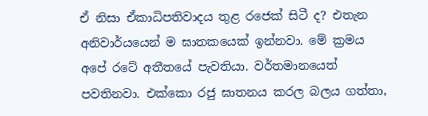ඒ නිසා ඒකාධිපතිවාදය තුළ රජෙක් සිටී ද? එතැන අනිවාර්යයෙන් ම ඝාතකයෙක් ඉන්නවා. මේ ක්‍රමය අපේ රටේ අතීතයේ පැවතියා. වර්තමානයෙත් පවතිනවා. එක්කො රජු ඝාතනය කරල බලය ගත්තා,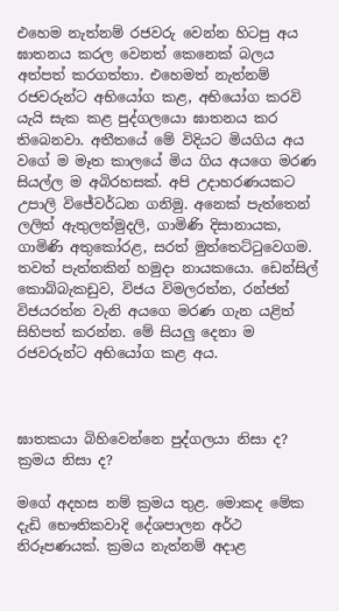එහෙම නැත්නම් රජවරු වෙන්න හිටපු අය ඝාතනය කරල වෙනත් කෙනෙක් බලය අත්පත් කරගත්තා. එහෙමත් නැත්නම් රජවරුන්ට අභියෝග කළ, අභියෝග කරවි යැයි සැක කළ පුද්ගලයො ඝාතනය කර තිබෙනවා. අතීතයේ මේ විදියට මියගිය අය වගේ ම මෑත කාලයේ මිය ගිය අයගෙ මරණ සියල්ල ම අබිරහසක්. අපි උදාහරණයකට උපාලි විජේවර්ධන ගනිමු. අනෙක් පැත්තෙන් ලලිත් ඇතුලත්මුදලි, ගාමිණි දිසානායක, ගාමිණි අතුකෝරළ, සරත් මුත්තෙට්ටුවෙගම. තවත් පැත්තකින් හමුදා නායකයො. ඩෙන්සිල් කොබ්බැකඩුව, විජය විමලරත්න, රන්ජන් විජයරත්න වැනි අයගෙ මරණ ගැන යළිත් සිහිපත් කරන්න. මේ සියලු දෙනා ම රජවරුන්ට අභියෝග කළ අය.



ඝාතකයා බිහිවෙන්නෙ පුද්ගලයා නිසා ද? ක්‍රමය නිසා ද?

මගේ අදහස නම් ක්‍රමය තුළ. මොකද මේක දැඩි භෞතිකවාදි දේශපාලන අර්ථ නිරූපණයක්. ක්‍රමය නැත්නම් අදාළ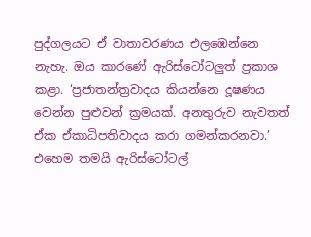පුද්ගලයට ඒ වාතාවරණය එලඹෙන්නෙ නැහැ. ඔය කාරණේ ඇරිස්ටෝටලුත් ප්‍රකාශ කළා. ‘ප්‍රජාතන්ත්‍රවාදය කියන්නෙ දූෂණය වෙන්න පුළුවන් ක්‍රමයක්. අනතුරුව නැවතත් ඒක ඒකාධිපතිවාදය කරා ගමන්කරනවා.’ එහෙම තමයි ඇරිස්ටෝටල්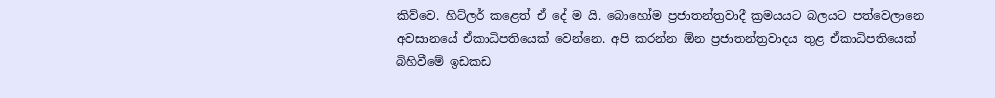කිව්වෙ. හිට්ලර් කළෙත් ඒ දේ ම යි. බොහෝම ප්‍රජාතන්ත්‍රවාදී ක්‍රමයයට බලයට පත්වෙලානෙ අවසානයේ ඒකාධිපතියෙක් වෙන්නෙ. අපි කරන්න ඕන ප්‍රජාතන්ත්‍රවාදය තුළ ඒකාධිපතියෙක් බිහිවීමේ ඉඩකඩ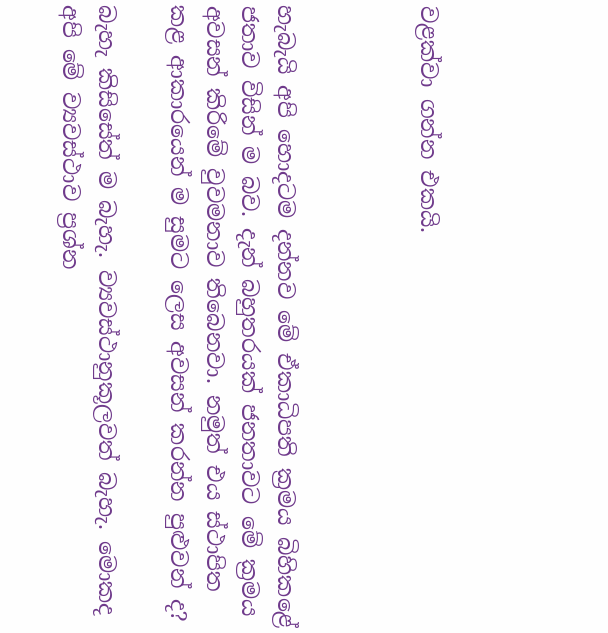වළක්වා ගන්න එකයි.



හැබැයි අපි හොදටම දන්නව මේ ඒකාධිපති ක්‍රමය බිහිකළේ ජතාව විසින් ම බව. දැන් බහුතරයක් ජනතාවට මේ ක්‍රමය අවසන් කිරිමේ වුවමනාව තිබෙනවා. නමුත් එය ස්ථාපිත කළ ආකාරයෙන් ම සුමට ලෙස අවසන් කරන්න පුළුවන් ද?

බැහැ කිසිසේත් ම බැහැ. ව්‍යවස්ථානුකූලවත් බැහැ. මොකද අපි මේ ව්‍යවස්ථාව ප්‍රශ්න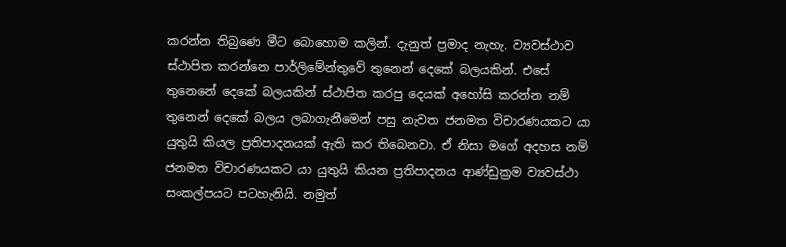කරන්න තිබුණෙ මීට බොහොම කලින්. දැනුත් ප්‍රමාද නැහැ. ව්‍යවස්ථාව ස්ථාපිත කරන්නෙ පාර්ලිමේන්තුවේ තුනෙන් දෙකේ බලයකින්. එසේ තුනෙනේ දෙකේ බලයකින් ස්ථාපිත කරපු දෙයක් අහෝසි කරන්න නම් තුනෙන් දෙකේ බලය ලබාගැනීමෙන් පසු නැවත ජනමත විචාරණයකට යා යුතුයි කියල ප්‍රතිපාදනයක් ඇති කර තිබෙනවා. ඒ නිසා මගේ අදහස නම් ජනමත විචාරණයකට යා යුතුයි කියන ප්‍රතිපාදනය ආණ්ඩුක්‍රම ව්‍යවස්ථා සංකල්පයට පටහැනියි. නමුත්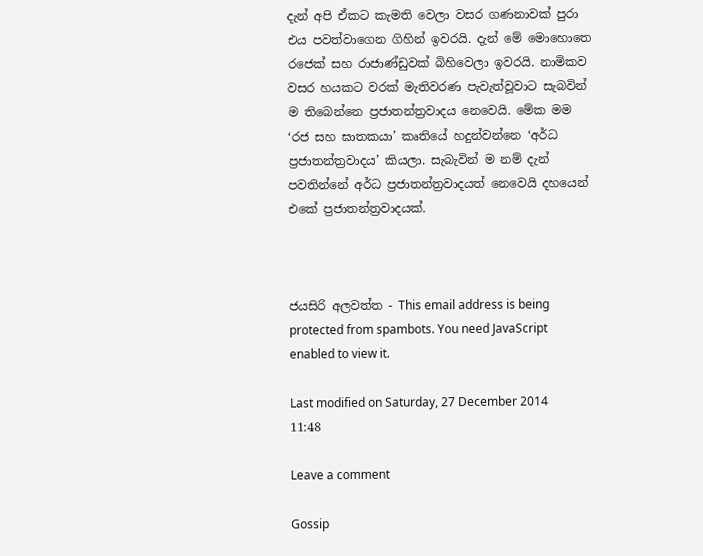දැන් අපි ඒකට කැමති වෙලා වසර ගණනාවක් පුරා එය පවත්වාගෙන ගිහින් ඉවරයි. දැන් මේ මොහොතෙ රජෙක් සහ රාජාණ්ඩුවක් බිහිවෙලා ඉවරයි. නාමිකව වසර හයකට වරක් මැතිවරණ පැවැත්වූවාට සැබවින් ම තිබෙන්නෙ ප්‍රජාතන්ත්‍රවාදය නෙවෙයි. මේක මම ‘රජ සහ ඝාතකයා’ කෘතියේ හදුන්වන්නෙ ‘අර්ධ ප්‍රජාතන්ත්‍රවාදය’ කියලා. සැබැවින් ම නම් දැන් පවතින්නේ අර්ධ ප්‍රජාතන්ත්‍රවාදයත් නෙවෙයි දහයෙන් එකේ ප්‍රජාතන්ත්‍රවාදයක්.



ජයසිරි අලවත්ත - This email address is being protected from spambots. You need JavaScript enabled to view it.

Last modified on Saturday, 27 December 2014 11:48

Leave a comment

Gossip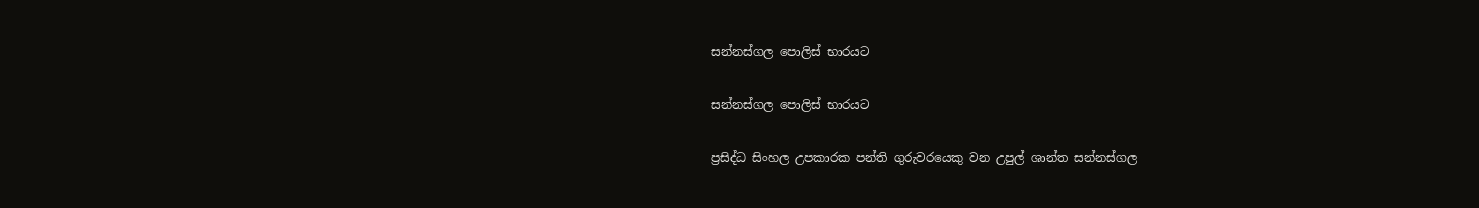සන්නස්ගල පොලිස් භාරයට

සන්නස්ගල පොලිස් භාරයට

ප්‍රසිද්ධ සිංහල උපකාරක පන්ති ගුරුවරයෙකු වන උපුල් ශාන්ත සන්නස්ගල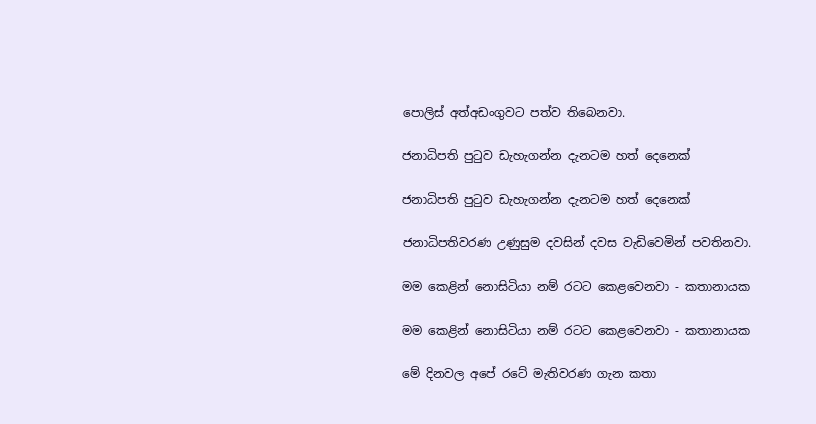පොලිස් අත්අඩංගුවට පත්ව තිබෙනවා.

ජනාධිපති පුටුව ඩැහැගන්න දැනටම හත් දෙනෙක්

ජනාධිපති පුටුව ඩැහැගන්න දැනටම හත් දෙනෙක්

ජනාධිපතිවරණ උණුසුම දවසින් දවස වැඩිවෙමින් පවතිනවා.

මම කෙළින් නොසිටියා නම් රටට කෙළවෙනවා - කතානායක

මම කෙළින් නොසිටියා නම් රටට කෙළවෙනවා - කතානායක

මේ දිනවල අපේ රටේ මැතිවරණ ගැන කතා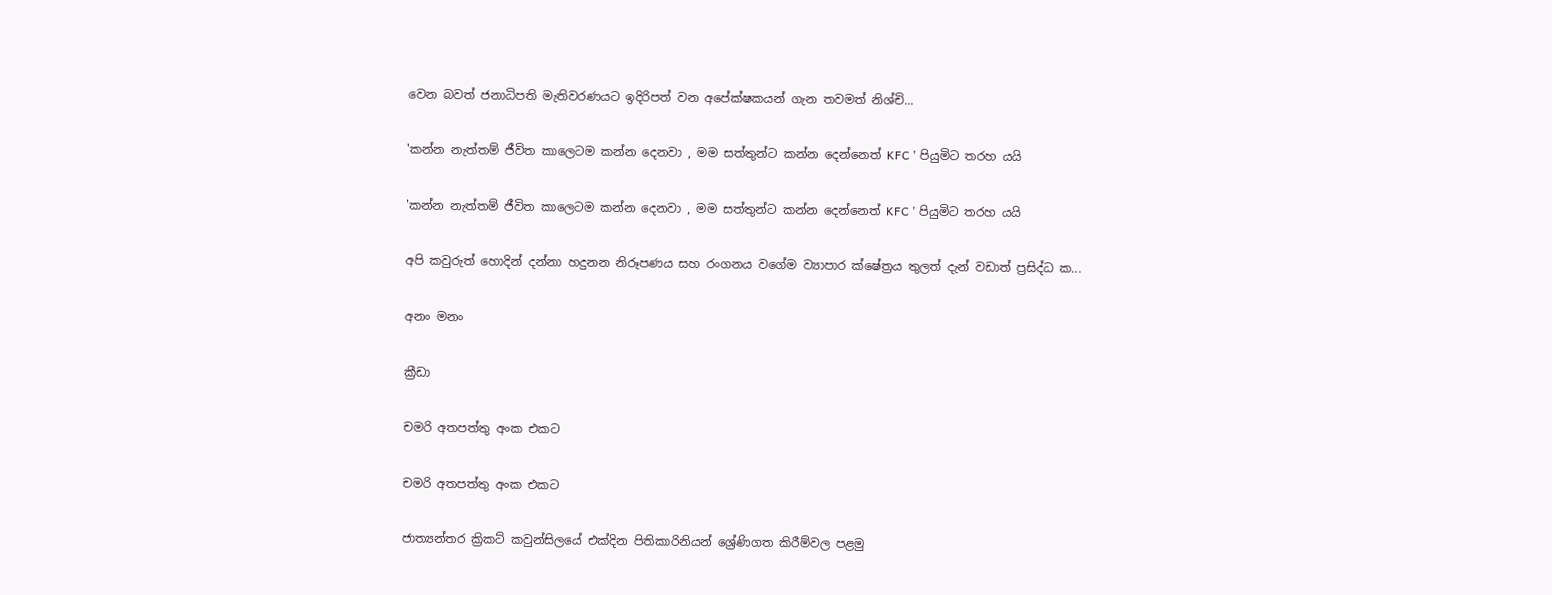වෙන බවත් ජනාධිපති මැතිවරණයට ඉදිරිපත් වන අපේක්ෂකයන් ගැන තවමත් නිශ්චි...

'කන්න නැත්තම් ජීවිත කාලෙටම කන්න දෙනවා , මම සත්තුන්ට කන්න දෙන්නෙත් KFC ' පියුමිට තරහ යයි

'කන්න නැත්තම් ජීවිත කාලෙටම කන්න දෙනවා , මම සත්තුන්ට කන්න දෙන්නෙත් KFC ' පියුමිට තරහ යයි

අපි කවුරුත් හොදින් දන්නා හදුනන නිරූපණය සහ රංගනය වගේම ව්‍යාපාර ක්ෂේත්‍රය තුලත් දැන් වඩාත් ප්‍රසිද්ධ ක...

අනං මනං

ක්‍රීඩා

චමරි අතපත්තු අංක එකට

චමරි අතපත්තු අංක එකට

ජාත්‍යන්තර ක්‍රිකට් කවුන්සිලයේ එක්දින පිතිකාරිනියන් ශ්‍රේණිගත කිරීම්වල පළමු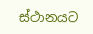ස්ථානයට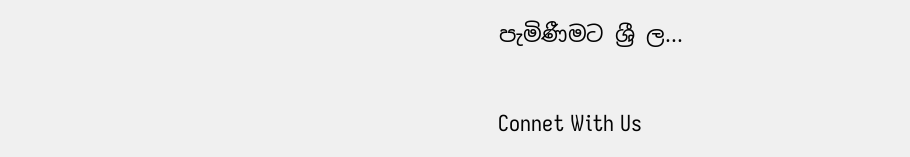පැමිණීමට ශ්‍රී ල...

Connet With Us